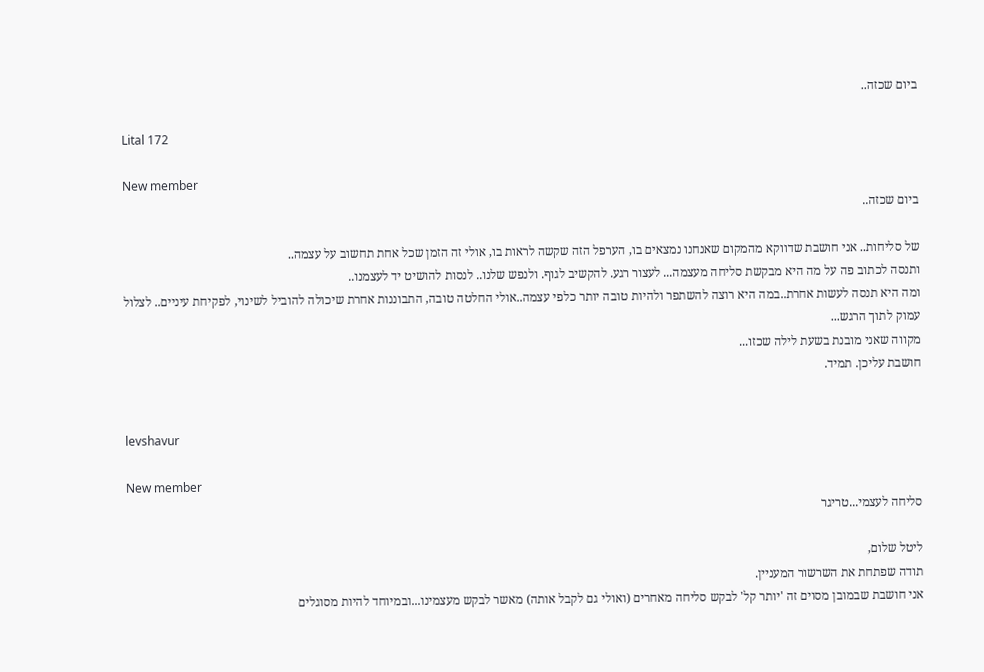ביום שכזה..

Lital 172

New member
ביום שכזה..

של סליחות.. אני חושבת שדווקא מהמקום שאנחנו נמצאים בו, הערפל הזה שקשה לראות בו, אולי זה הזמן שכל אחת תחשוב על עצמה..
ותנסה לכתוב פה על מה היא מבקשת סליחה מעצמה... לעצור רגע. להקשיב לגוף. ולנפש שלנו.. לנסות להושיט יד לעצמנו..
ומה היא תנסה לעשות אחרת..במה היא רוצה להשתפר ולהיות טובה יותר כלפי עצמה..אולי החלטה טובה, התבוננות אחרת שיכולה להוביל לשינוי, לפקיחת עיניים.. לצלול עמוק לתוך הרגש...
מקווה שאני מובנת בשעת לילה שכזו...
חושבת עליכן. תמיד.


levshavur

New member
סליחה לעצמי...טריגר

ליטל שלום,
תודה שפתחת את השרשור המעניין.
אני חושבת שבמובן מסוים זה 'יותר קל' לבקש סליחה מאחרים (ואולי גם לקבל אותה) מאשר לבקש מעצמינו...ובמיוחד להיות מסוגלים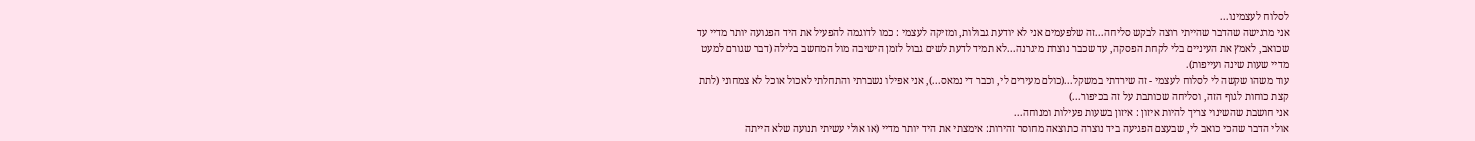לסלוח לעצמינו...
אני מרגישה שהדבר שהייתי רוצה לבקש סליחה...זה שלפעמים אני לא יודעת גבולות, ומזיקה לעצמי : כמו לדוגמה להפעיל את היד הפגועה יותר מדיי עד שכואב, לאמץ את העיניים בלי לקחת הפסקה, עד שכבר נוצרת מיגרנה...לא תמיד לדעת לשים גבול לזמן הישיבה מול המחשב בלילה (דבר שגורם למעט מדיי שעות שינה ועייפות).
עוד משהו שקשה לי לסלוח לעצמי - זה שירדתי במשקל...(כולם מעירים לי, וכבר די נמאס...), אני אפילו נשברתי והתחלתי לאכול אוכל לא צמחוני (לתת קצת כוחות לגוף הזה, וסליחה שכותבת על זה בכיפור...)
אני חושבת שהשינוי צריך להיות איזון : איזון בשעות פעילות ומנוחה...
אולי הדבר שהכי כואב לי, שבעצם הפגיעה ביד נוצרה כתוצאה מחוסר זהירות: אימצתי את היד יותר מדיי (או אולי עשיתי תנועה שלא הייתה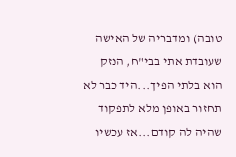טובה) ומדבריה של האישה שעובדת אתי בבי"ח, הנזק הוא בלתי הפיך...היד כבר לא תחזור באופן מלא לתפקוד שהיה לה קודם...אז עכשיו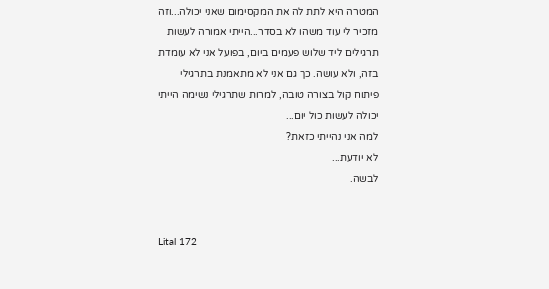המטרה היא לתת לה את המקסימום שאני יכולה...וזה מזכיר לי עוד משהו לא בסדר...הייתי אמורה לעשות תרגילים ליד שלוש פעמים ביום, בפועל אני לא עומדת בזה, ולא עושה. כך גם אני לא מתאמנת בתרגילי פיתוח קול בצורה טובה, למרות שתרגילי נשימה הייתי יכולה לעשות כול יום...
למה אני נהייתי כזאת?
לא יודעת...
לבשה.


Lital 172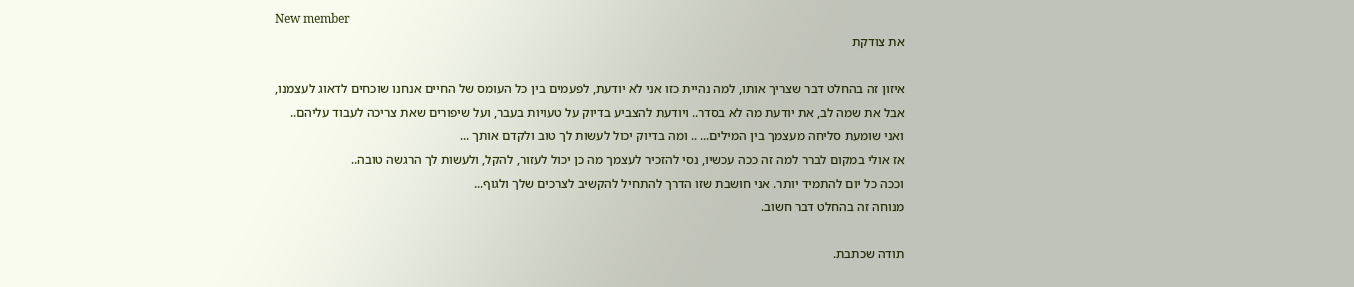New member
את צודקת

איזון זה בהחלט דבר שצריך אותו, למה נהיית כזו אני לא יודעת, לפעמים בין כל העומס של החיים אנחנו שוכחים לדאוג לעצמנו,
אבל את שמה לב, את יודעת מה לא בסדר.. ויודעת להצביע בדיוק על טעויות בעבר, ועל שיפורים שאת צריכה לעבוד עליהם..
ואני שומעת סליחה מעצמך בין המילים... .. ומה בדיוק יכול לעשות לך טוב ולקדם אותך ...
אז אולי במקום לברר למה זה ככה עכשיו, נסי להזכיר לעצמך מה כן יכול לעזור, להקל, ולעשות לך הרגשה טובה..
וככה כל יום להתמיד יותר. אני חושבת שזו הדרך להתחיל להקשיב לצרכים שלך ולגוף...
מנוחה זה בהחלט דבר חשוב.

תודה שכתבת.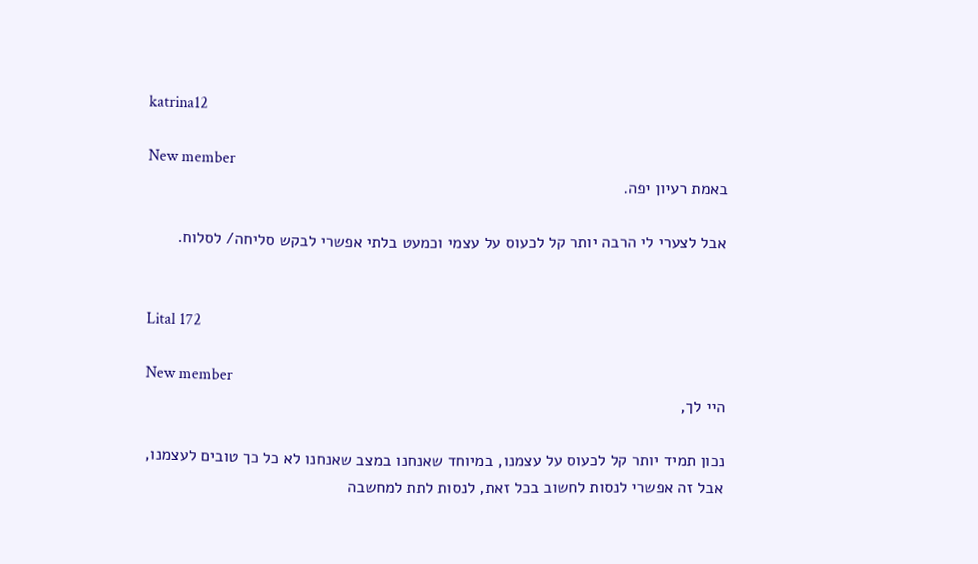katrina12

New member
באמת רעיון יפה.

אבל לצערי לי הרבה יותר קל לכעוס על עצמי וכמעט בלתי אפשרי לבקש סליחה/ לסלוח.


Lital 172

New member
היי לך,

נכון תמיד יותר קל לכעוס על עצמנו, במיוחד שאנחנו במצב שאנחנו לא כל כך טובים לעצמנו,
אבל זה אפשרי לנסות לחשוב בכל זאת, לנסות לתת למחשבה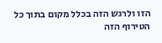הזו ולרגש הזה בכלל מקום בתוך כל הטירוף הזה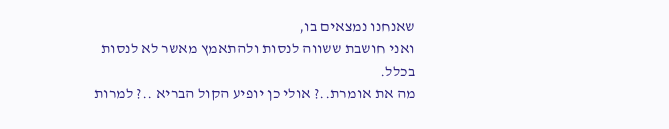שאנחנו נמצאים בו,
ואני חושבת ששווה לנסות ולהתאמץ מאשר לא לנסות בכלל.
מה את אומרת..? אולי כן יופיע הקול הבריא ..? למרות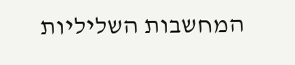המחשבות השליליות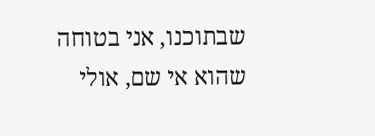שבתוכנו, אני בטוחה שהוא אי שם, אולי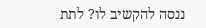ננסה להקשיב לו? לתת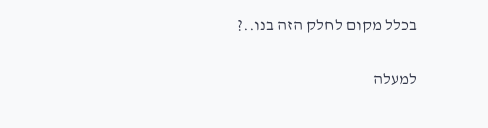בכלל מקום לחלק הזה בנו..?

למעלה